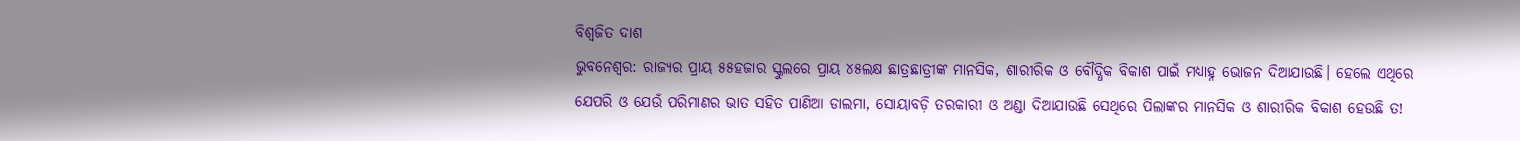ବିଶ୍ବଜିତ ଦାଶ
ଭୁବନେଶ୍ବର: ରାଜ୍ୟର ପ୍ରାୟ ୫୫ହଜାର ସ୍କୁଲରେ ପ୍ରାୟ ୪୫ଲକ୍ଷ ଛାତ୍ରଛାତ୍ରୀଙ୍କ ମାନସିକ, ଶାରୀରିକ ଓ ବୌଦ୍ଧିକ ବିକାଶ ପାଇଁ ମଧ୍ୟାହ୍ନ ଭୋଜନ ଦିଆଯାଉଛି। ହେଲେ ଏଥିରେ ଯେପରି ଓ ଯେଉଁ ପରିମାଣର ଭାତ ସହିତ ପାଣିଆ ଡାଲମା, ସୋୟାବଡ଼ି ତରକାରୀ ଓ ଅଣ୍ଡା ଦିଆଯାଉଛି ସେଥିରେ ପିଲାଙ୍କର ମାନସିକ ଓ ଶାରୀରିକ ବିକାଶ ହେଉଛି ତ!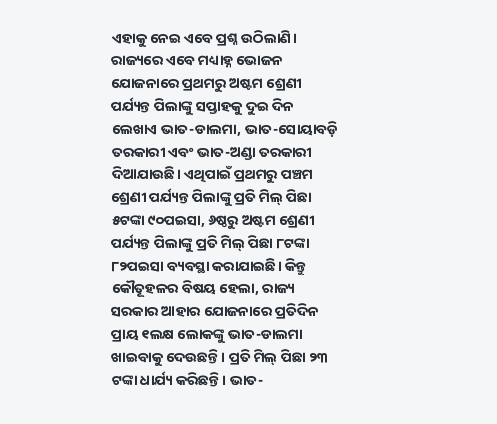ଏହାକୁ ନେଇ ଏବେ ପ୍ରଶ୍ନ ଉଠିଲାଣି। ରାଜ୍ୟରେ ଏବେ ମଧ୍ୟାହ୍ନ ଭୋଜନ ଯୋଜନାରେ ପ୍ରଥମରୁ ଅଷ୍ଟମ ଶ୍ରେଣୀ ପର୍ଯ୍ୟନ୍ତ ପିଲାଙ୍କୁ ସପ୍ତାହକୁ ଦୁଇ ଦିନ ଲେଖାଏ ଭାତ-ଡାଲମା, ଭାତ-ସୋୟାବଡ଼ି ତରକାରୀ ଏବଂ ଭାତ-ଅଣ୍ଡା ତରକାରୀ ଦିଆଯାଉଛି। ଏଥିପାଇଁ ପ୍ରଥମରୁ ପଞ୍ଚମ ଶ୍ରେଣୀ ପର୍ଯ୍ୟନ୍ତ ପିଲାଙ୍କୁ ପ୍ରତି ମିଲ୍ ପିଛା ୫ଟଙ୍କା ୯୦ପଇସା, ୬ଷ୍ଠରୁ ଅଷ୍ଟମ ଶ୍ରେଣୀ ପର୍ଯ୍ୟନ୍ତ ପିଲାଙ୍କୁ ପ୍ରତି ମିଲ୍ ପିଛା ୮ଟଙ୍କା ୮୨ପଇସା ବ୍ୟବସ୍ଥା କରାଯାଇଛି। କିନ୍ତୁ କୌତୂହଳର ବିଷୟ ହେଲା, ରାଜ୍ୟ ସରକାର ଆହାର ଯୋଜନାରେ ପ୍ରତିଦିନ ପ୍ରାୟ ୧ଲକ୍ଷ ଲୋକଙ୍କୁ ଭାତ-ଡାଲମା ଖାଇବାକୁ ଦେଉଛନ୍ତି। ପ୍ରତି ମିଲ୍ ପିଛା ୨୩ ଟଙ୍କା ଧାର୍ଯ୍ୟ କରିଛନ୍ତି। ଭାତ-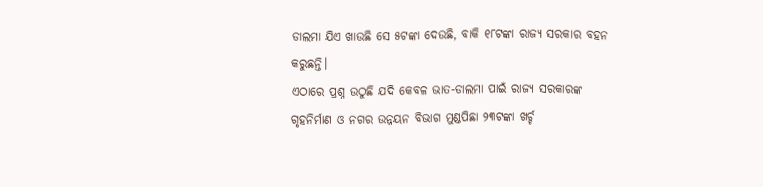ଡାଲମା ଯିଏ ଖାଉଛି ସେ ୫ଟଙ୍କା ଦେଉଛି, ବାକି ୧୮ଟଙ୍କା ରାଜ୍ୟ ସରକାର ବହନ କରୁଛନ୍ତି।
ଏଠାରେ ପ୍ରଶ୍ନ ଉଠୁଛି ଯଦି କେବଳ ଭାତ-ଡାଲମା ପାଇଁ ରାଜ୍ୟ ସରକାରଙ୍କ ଗୃହନିର୍ମାଣ ଓ ନଗର ଉନ୍ନୟନ ବିଭାଗ ମୁଣ୍ଡପିଛା ୨୩ଟଙ୍କା ଖର୍ଚ୍ଚ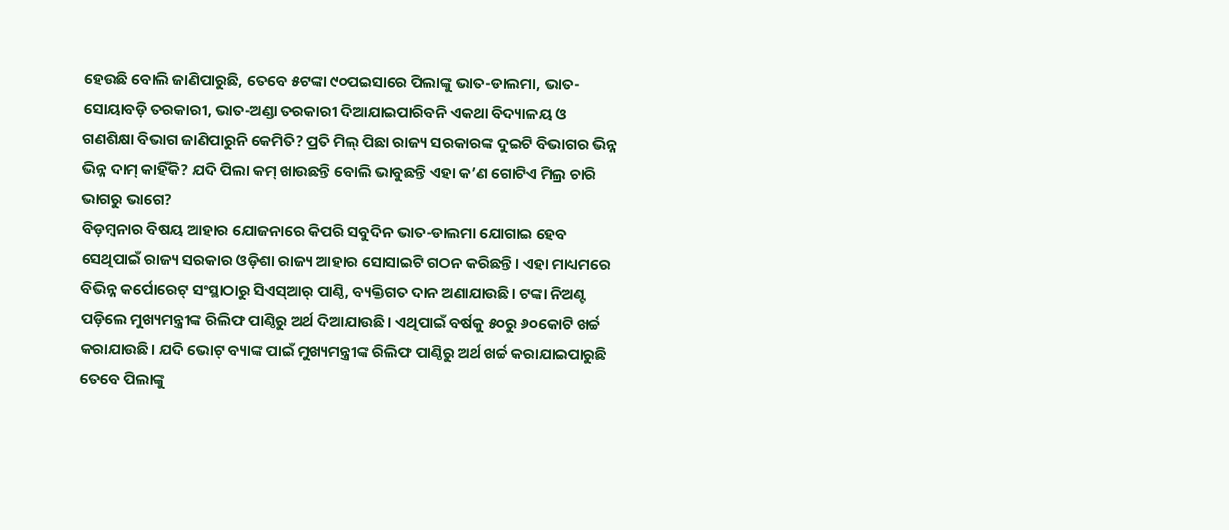ହେଉଛି ବୋଲି ଜାଣିପାରୁଛି, ତେବେ ୫ଟଙ୍କା ୯୦ପଇସାରେ ପିଲାଙ୍କୁ ଭାତ-ଡାଲମା, ଭାତ-ସୋୟାବଡ଼ି ତରକାରୀ, ଭାତ-ଅଣ୍ଡା ତରକାରୀ ଦିଆଯାଇପାରିବନି ଏକଥା ବିଦ୍ୟାଳୟ ଓ ଗଣଶିକ୍ଷା ବିଭାଗ ଜାଣିପାରୁନି କେମିତି? ପ୍ରତି ମିଲ୍ ପିଛା ରାଜ୍ୟ ସରକାରଙ୍କ ଦୁଇଟି ବିଭାଗର ଭିନ୍ନ ଭିନ୍ନ ଦାମ୍ କାହିଁକି? ଯଦି ପିଲା କମ୍ ଖାଉଛନ୍ତି ବୋଲି ଭାବୁଛନ୍ତି ଏହା କ’ଣ ଗୋଟିଏ ମିଲ୍ର ଚାରି ଭାଗରୁ ଭାଗେ?
ବିଡ଼ମ୍ବନାର ବିଷୟ ଆହାର ଯୋଜନାରେ କିପରି ସବୁଦିନ ଭାତ-ଡାଲମା ଯୋଗାଇ ହେବ ସେଥିପାଇଁ ରାଜ୍ୟ ସରକାର ଓଡ଼ିଶା ରାଜ୍ୟ ଆହାର ସୋସାଇଟି ଗଠନ କରିଛନ୍ତି। ଏହା ମାଧ୍ୟମରେ ବିଭିନ୍ନ କର୍ପୋରେଟ୍ ସଂସ୍ଥାଠାରୁ ସିଏସ୍ଆର୍ ପାଣ୍ଠି, ବ୍ୟକ୍ତିଗତ ଦାନ ଅଣାଯାଉଛି। ଟଙ୍କା ନିଅଣ୍ଟ ପଡ଼ିଲେ ମୁଖ୍ୟମନ୍ତ୍ରୀଙ୍କ ରିଲିଫ ପାଣ୍ଠିରୁ ଅର୍ଥ ଦିଆଯାଉଛି। ଏଥିପାଇଁ ବର୍ଷକୁ ୫୦ରୁ ୬୦କୋଟି ଖର୍ଚ୍ଚ କରାଯାଉଛି। ଯଦି ଭୋଟ୍ ବ୍ୟାଙ୍କ ପାଇଁ ମୁଖ୍ୟମନ୍ତ୍ରୀଙ୍କ ରିଲିଫ ପାଣ୍ଠିରୁ ଅର୍ଥ ଖର୍ଚ୍ଚ କରାଯାଇପାରୁଛି ତେବେ ପିଲାଙ୍କୁ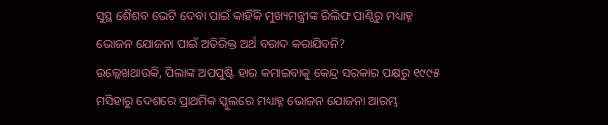ସୁସ୍ଥ ଶୈଶବ ଭେଟି ଦେବା ପାଇଁ କାହିଁକି ମୁଖ୍ୟମନ୍ତ୍ରୀଙ୍କ ରିଲିଫ ପାଣ୍ଠିରୁ ମଧ୍ୟାହ୍ନ ଭୋଜନ ଯୋଜନା ପାଇଁ ଅତିରିକ୍ତ ଅର୍ଥ ବରାଦ କରାଯିବନି?
ଉଲ୍ଲେଖଥାଉକି, ପିଲାଙ୍କ ଅପପୁଷ୍ଟି ହାର କମାଇବାକୁ କେନ୍ଦ୍ର ସରକାର ପକ୍ଷରୁ ୧୯୯୫ ମସିହାରୁ ଦେଶରେ ପ୍ରାଥମିକ ସ୍କୁଲରେ ମଧ୍ୟାହ୍ନ ଭୋଜନ ଯୋଜନା ଆରମ୍ଭ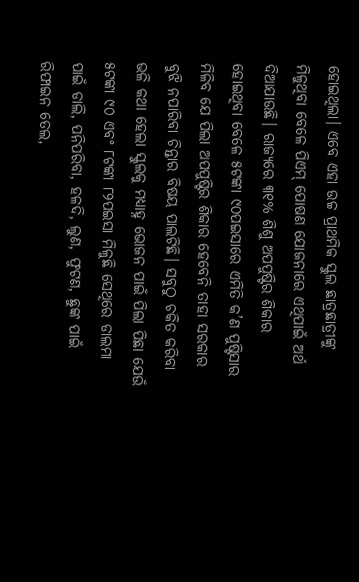ହୋଇଥିଲା। ଏବେ ଏହା ଉଚ୍ଚ ପ୍ରାଥମିକ ସ୍କୁଲ ଛାତ୍ରଛାତ୍ରୀଙ୍କୁ ମିଳୁଥିବା ବେଳେ ପିଏମ୍ ପୋଷଣ ଯୋଜନାରେ ଏଥିପାଇଁ ଅର୍ଥ ଦିଆଯାଉଛି। ରାଜ୍ୟରେ ୩୧% ଶିଶୁ ଅପପୁଷ୍ଟିର ଶିକାର ହୋଇଥିବା ବେଳେ ୫ଟଙ୍କା ୯୦ପଇସାରେ ଏମିତି କ’ଣ ପୁଷ୍ଟିସାର ମିଳିବ ଯେ ପିଲା ଅପପୁଷ୍ଟିର ଶିକାର ହେବେନି ତାହା ସରକାର ବୁଝି ନପାରିବା ଚିନ୍ତାର ବିଷୟ ପାଲଟିଛି। ସବୁଠୁ ଚକିତ କରିବା ଭଳି କଥା ହେଲା ସ୍କୁଲକୁ ମଧ୍ୟାହ୍ନ ଭୋଜନ ପାଇଁ ପିଲା ପିଛା ଯେଉଁ ୫ଟଙ୍କା ୯୦ ଏବଂ ୮ଟଙ୍କା ୮୨ପଇସା ମିଳୁଛି ସେଥିରେ ଡାଲମା ପାଇଁ ଡାଲି, ପନିପରିବା, ହଳଦି, ଲୁଣ, ଫୁଟଣ, ଛୁଙ୍କ ପାଇଁ ରିଫାଇନ ତେଲ,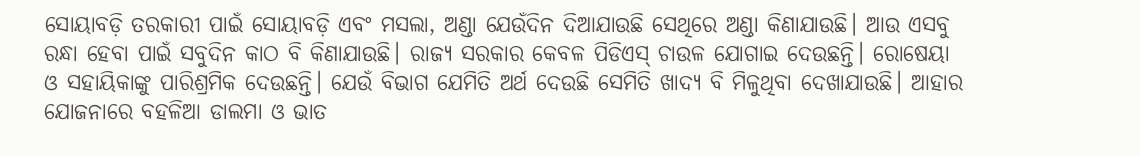ସୋୟାବଡ଼ି ତରକାରୀ ପାଇଁ ସୋୟାବଡ଼ି ଏବଂ ମସଲା, ଅଣ୍ଡା ଯେଉଁଦିନ ଦିଆଯାଉଛି ସେଥିରେ ଅଣ୍ଡା କିଣାଯାଉଛି। ଆଉ ଏସବୁ ରନ୍ଧା ହେବା ପାଇଁ ସବୁଦିନ କାଠ ବି କିଣାଯାଉଛି। ରାଜ୍ୟ ସରକାର କେବଳ ପିଡିଏସ୍ ଚାଉଳ ଯୋଗାଇ ଦେଉଛନ୍ତି। ରୋଷେୟା ଓ ସହାୟିକାଙ୍କୁ ପାରିଶ୍ରମିକ ଦେଉଛନ୍ତି। ଯେଉଁ ବିଭାଗ ଯେମିତି ଅର୍ଥ ଦେଉଛି ସେମିତି ଖାଦ୍ୟ ବି ମିଳୁଥିବା ଦେଖାଯାଉଛି। ଆହାର ଯୋଜନାରେ ବହଳିଆ ଡାଲମା ଓ ଭାତ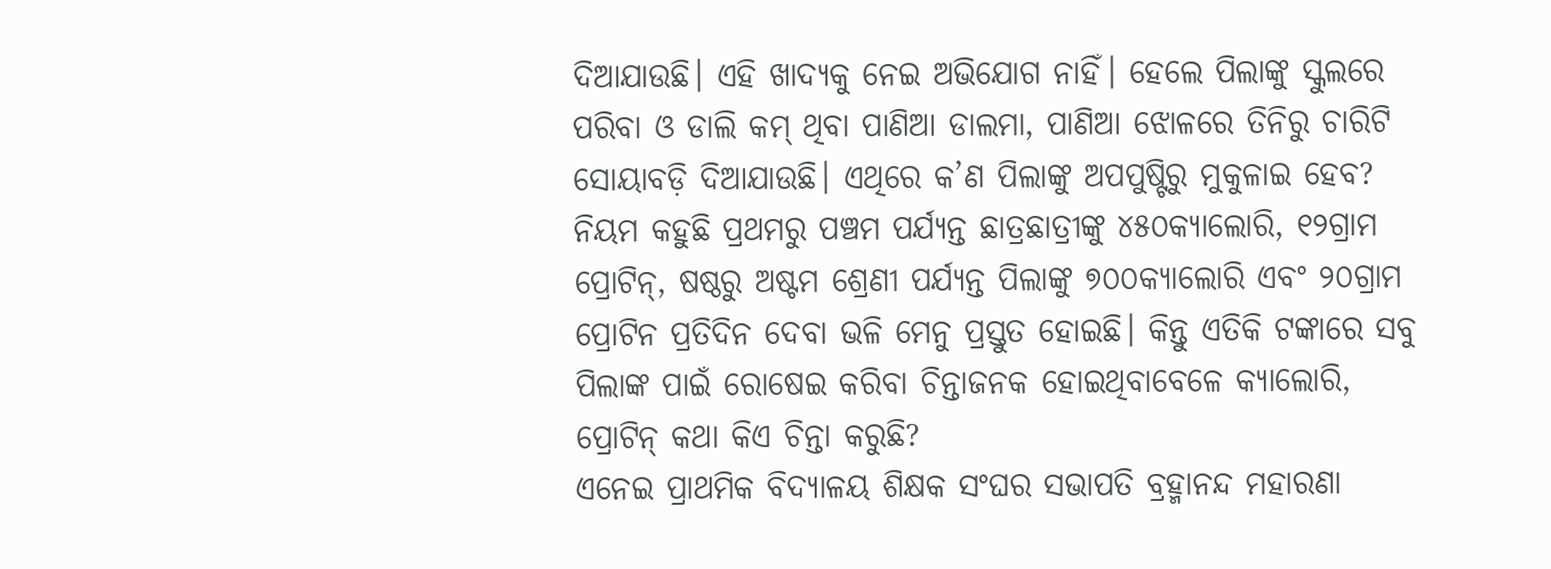ଦିଆଯାଉଛି। ଏହି ଖାଦ୍ୟକୁ ନେଇ ଅଭିଯୋଗ ନାହିଁ। ହେଲେ ପିଲାଙ୍କୁ ସ୍କୁଲରେ ପରିବା ଓ ଡାଲି କମ୍ ଥିବା ପାଣିଆ ଡାଲମା, ପାଣିଆ ଝୋଳରେ ତିନିରୁ ଚାରିଟି ସୋୟାବଡ଼ି ଦିଆଯାଉଛି। ଏଥିରେ କ’ଣ ପିଲାଙ୍କୁ ଅପପୁଷ୍ଟିରୁ ମୁକୁଳାଇ ହେବ? ନିୟମ କହୁଛି ପ୍ରଥମରୁ ପଞ୍ଚମ ପର୍ଯ୍ୟନ୍ତ ଛାତ୍ରଛାତ୍ରୀଙ୍କୁ ୪୫୦କ୍ୟାଲୋରି, ୧୨ଗ୍ରାମ ପ୍ରୋଟିନ୍, ଷଷ୍ଠରୁ ଅଷ୍ଟମ ଶ୍ରେଣୀ ପର୍ଯ୍ୟନ୍ତ ପିଲାଙ୍କୁ ୭୦୦କ୍ୟାଲୋରି ଏବଂ ୨୦ଗ୍ରାମ ପ୍ରୋଟିନ ପ୍ରତିଦିନ ଦେବା ଭଳି ମେନୁ ପ୍ରସ୍ତୁତ ହୋଇଛି। କିନ୍ତୁ ଏତିକି ଟଙ୍କାରେ ସବୁ ପିଲାଙ୍କ ପାଇଁ ରୋଷେଇ କରିବା ଚିନ୍ତାଜନକ ହୋଇଥିବାବେଳେ କ୍ୟାଲୋରି, ପ୍ରୋଟିନ୍ କଥା କିଏ ଚିନ୍ତା କରୁଛି?
ଏନେଇ ପ୍ରାଥମିକ ବିଦ୍ୟାଳୟ ଶିକ୍ଷକ ସଂଘର ସଭାପତି ବ୍ରହ୍ମାନନ୍ଦ ମହାରଣା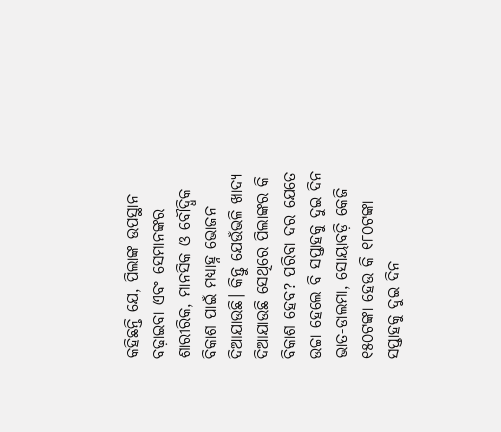କହିଛନ୍ତି ଯେ, ପିଲାଙ୍କ ଉପସ୍ଥାନ ବଢ଼ାଇବା ଏବଂ ସେମାନଙ୍କର ଶାରୀରିକ, ମାନସିକ ଓ ବୌଦ୍ଧିକ ବିକାଶ ପାଇଁ ମଧ୍ୟାହ୍ନ ଭୋଜନ ଦିଆଯାଉଛି। କିନ୍ତୁ ଯେଉଁଭଳି ଖାଦ୍ୟ ଦିଆଯାଉଛି ସେଥିରେ ପିଲାଙ୍କର କି ବିକାଶ ହେବ? ପରିବା ଦର ଯେତେ ଉଚ୍ଚା ହେଲେ ବି ସପ୍ତାହକୁ ଦୁଇ ଦିନ ଭାତ-ଡାଲମା, ସୋୟାବଡ଼ି କେଜି ୧୫୦ଟଙ୍କା ହେଉ କି ୧୮୦ଟଙ୍କା ସପ୍ତାହକୁ ଦୁଇ ଦିନ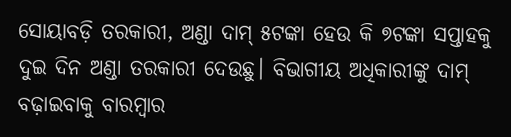ସୋୟାବଡ଼ି ତରକାରୀ, ଅଣ୍ଡା ଦାମ୍ ୫ଟଙ୍କା ହେଉ କି ୭ଟଙ୍କା ସପ୍ତାହକୁ ଦୁଇ ଦିନ ଅଣ୍ଡା ତରକାରୀ ଦେଉଛୁ। ବିଭାଗୀୟ ଅଧିକାରୀଙ୍କୁ ଦାମ୍ ବଢ଼ାଇବାକୁ ବାରମ୍ବାର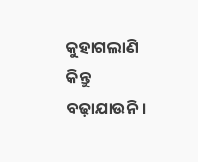କୁହାଗଲାଣି କିନ୍ତୁ ବଢ଼ାଯାଉନି।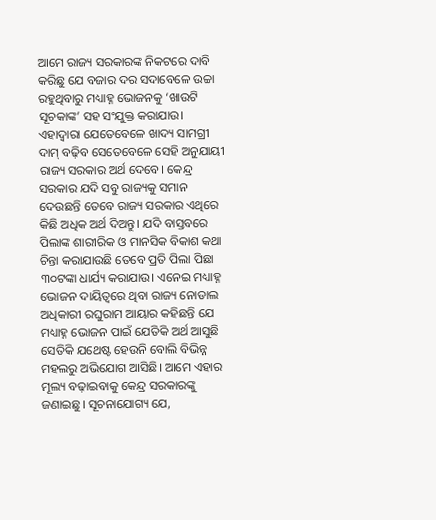ଆମେ ରାଜ୍ୟ ସରକାରଙ୍କ ନିକଟରେ ଦାବି କରିଛୁ ଯେ ବଜାର ଦର ସଦାବେଳେ ଉଚ୍ଚା ରହୁଥିବାରୁ ମଧ୍ୟାହ୍ନ ଭୋଜନକୁ ‘ଖାଉଟି ସୂଚକାଙ୍କ’ ସହ ସଂଯୁକ୍ତ କରାଯାଉ। ଏହାଦ୍ବାରା ଯେତେବେଳେ ଖାଦ୍ୟ ସାମଗ୍ରୀ ଦାମ୍ ବଢ଼ିବ ସେତେବେଳେ ସେହି ଅନୁଯାୟୀ ରାଜ୍ୟ ସରକାର ଅର୍ଥ ଦେବେ। କେନ୍ଦ୍ର ସରକାର ଯଦି ସବୁ ରାଜ୍ୟକୁ ସମାନ ଦେଉଛନ୍ତି ତେବେ ରାଜ୍ୟ ସରକାର ଏଥିରେ କିଛି ଅଧିକ ଅର୍ଥ ଦିଅନ୍ତୁ। ଯଦି ବାସ୍ତବରେ ପିଲାଙ୍କ ଶାରୀରିକ ଓ ମାନସିକ ବିକାଶ କଥା ଚିନ୍ତା କରାଯାଉଛି ତେବେ ପ୍ରତି ପିଲା ପିଛା ୩୦ଟଙ୍କା ଧାର୍ଯ୍ୟ କରାଯାଉ। ଏନେଇ ମଧ୍ୟାହ୍ନ ଭୋଜନ ଦାୟିତ୍ବରେ ଥିବା ରାଜ୍ୟ ନୋଡାଲ ଅଧିକାରୀ ରଘୁରାମ ଆୟାର କହିଛନ୍ତି ଯେ ମଧ୍ୟାହ୍ନ ଭୋଜନ ପାଇଁ ଯେତିକି ଅର୍ଥ ଆସୁଛି ସେତିକି ଯଥେଷ୍ଟ ହେଉନି ବୋଲି ବିଭିନ୍ନ ମହଲରୁ ଅଭିଯୋଗ ଆସିଛି। ଆମେ ଏହାର ମୂଲ୍ୟ ବଢ଼ାଇବାକୁ କେନ୍ଦ୍ର ସରକାରଙ୍କୁ ଜଣାଇଛୁ। ସୂଚନାଯୋଗ୍ୟ ଯେ,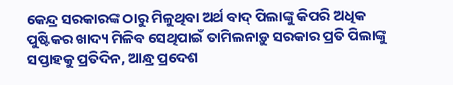କେନ୍ଦ୍ର ସରକାରଙ୍କ ଠାରୁ ମିଳୁଥିବା ଅର୍ଥ ବାଦ୍ ପିଲାଙ୍କୁ କିପରି ଅଧିକ ପୁଷ୍ଟିକର ଖାଦ୍ୟ ମିଳିବ ସେଥିପାଇଁ ତାମିଲନାଡ଼ୁ ସରକାର ପ୍ରତି ପିଲାଙ୍କୁ ସପ୍ତାହକୁ ପ୍ରତିଦିନ, ଆନ୍ଧ୍ର ପ୍ରଦେଶ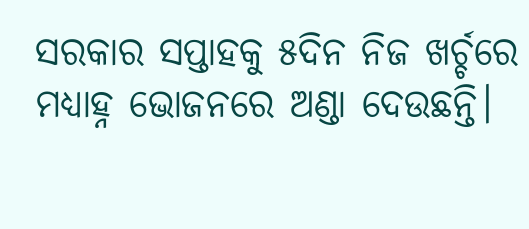ସରକାର ସପ୍ତାହକୁ ୫ଦିନ ନିଜ ଖର୍ଚ୍ଚରେ ମଧ୍ୟାହ୍ନ ଭୋଜନରେ ଅଣ୍ଡା ଦେଉଛନ୍ତି।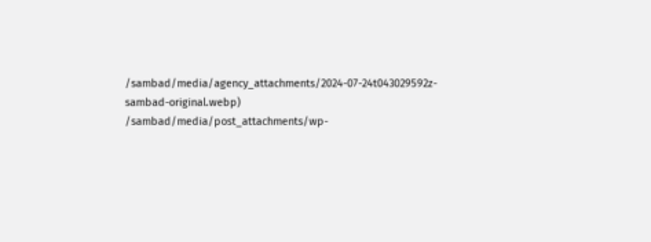/sambad/media/agency_attachments/2024-07-24t043029592z-sambad-original.webp)
/sambad/media/post_attachments/wp-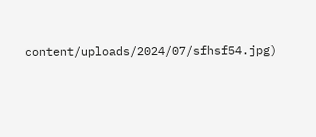content/uploads/2024/07/sfhsf54.jpg)